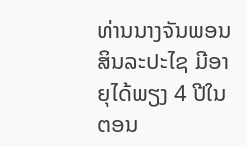ທ່ານນາງຈັນພອນ ສິນລະປະໄຊ ມີອາຍຸໄດ້ພຽງ 4 ປີໃນຕອນ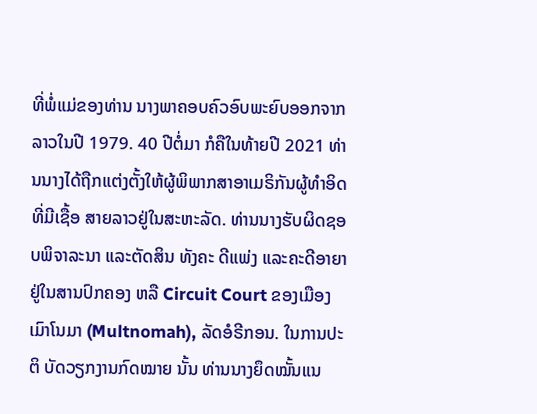ທີ່ພໍ່ແມ່ຂອງທ່ານ ນາງພາຄອບຄົວອົບພະຍົບອອກຈາກລາວໃນປີ 1979. 40 ປີຕໍ່ມາ ກໍຄືໃນທ້າຍປີ 2021 ທ່ານນາງໄດ້ຖືກແຕ່ງຕັ້ງໃຫ້ຜູ້ພິພາກສາອາເມຣິກັນຜູ້ທໍາອິດທີ່ມີເຊື້ອ ສາຍລາວຢູ່ໃນສະຫະລັດ. ທ່ານນາງຮັບຜິດຊອບພິຈາລະນາ ແລະຕັດສິນ ທັງຄະ ດີແພ່ງ ແລະຄະດີອາຍາຢູ່ໃນສານປົກຄອງ ຫລື Circuit Court ຂອງເມືອງເມົາໂນມາ (Multnomah), ລັດອໍຣີກອນ. ໃນການປະຕິ ບັດວຽກງານກົດໝາຍ ນັ້ນ ທ່ານນາງຍຶດໝັ້ນແນ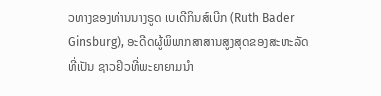ວທາງຂອງທ່ານນາງຣູດ ເບເດີກິນສ໌ເບີກ (Ruth Bader Ginsburg), ອະດີດຜູ້ພິພາກສາສານສູງສຸດຂອງສະຫະລັດທີ່ເປັນ ຊາວຢິວທີ່ພະຍາຍາມນໍາ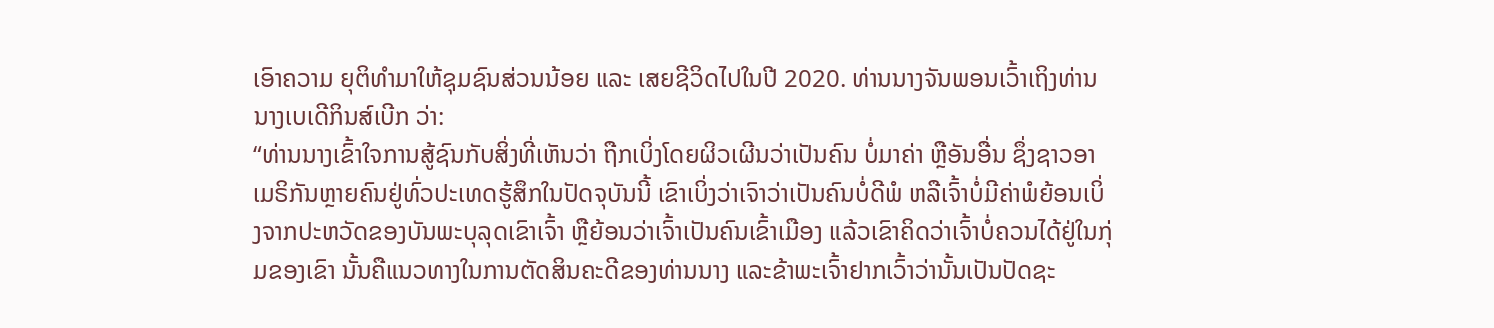ເອົາຄວາມ ຍຸຕິທໍາມາໃຫ້ຊຸມຊົນສ່ວນນ້ອຍ ແລະ ເສຍຊີວິດໄປໃນປີ 2020. ທ່ານນາງຈັນພອນເວົ້າເຖິງທ່ານນາງເບເດີກິນສ໌ເບີກ ວ່າ:
“ທ່ານນາງເຂົ້າໃຈການສູ້ຊົນກັບສິ່ງທີ່ເຫັນວ່າ ຖືກເບິ່ງໂດຍຜິວເຜີນວ່າເປັນຄົນ ບໍ່ມາຄ່າ ຫຼືອັນອື່ນ ຊຶ່ງຊາວອາເມຣິກັນຫຼາຍຄົນຢູ່ທົ່ວປະເທດຮູ້ສຶກໃນປັດຈຸບັນນີ້ ເຂົາເບິ່ງວ່າເຈົາວ່າເປັນຄົນບໍ່ດີພໍ ຫລືເຈົ້າບໍ່ມີຄ່າພໍຍ້ອນເບິ່ງຈາກປະຫວັດຂອງບັນພະບຸລຸດເຂົາເຈົ້າ ຫຼືຍ້ອນວ່າເຈົ້າເປັນຄົນເຂົ້າເມືອງ ແລ້ວເຂົາຄິດວ່າເຈົ້າບໍ່ຄວນໄດ້ຢູ່ໃນກຸ່ມຂອງເຂົາ ນັ້ນຄືແນວທາງໃນການຕັດສິນຄະດີຂອງທ່ານນາງ ແລະຂ້າພະເຈົ້າຢາກເວົ້າວ່ານັ້ນເປັນປັດຊະ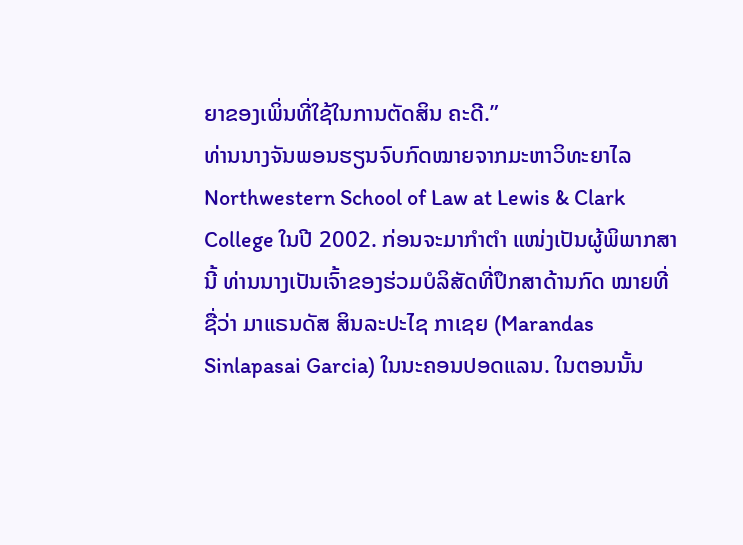ຍາຂອງເພິ່ນທີ່ໃຊ້ໃນການຕັດສິນ ຄະດີ.”
ທ່ານນາງຈັນພອນຮຽນຈົບກົດໝາຍຈາກມະຫາວິທະຍາໄລ Northwestern School of Law at Lewis & Clark College ໃນປີ 2002. ກ່ອນຈະມາກໍາຕໍາ ແໜ່ງເປັນຜູ້ພິພາກສານີ້ ທ່ານນາງເປັນເຈົ້າຂອງຮ່ວມບໍລິສັດທີ່ປຶກສາດ້ານກົດ ໝາຍທີ່ຊື່ວ່າ ມາແຣນດັສ ສິນລະປະໄຊ ກາເຊຍ (Marandas Sinlapasai Garcia) ໃນນະຄອນປອດແລນ. ໃນຕອນນັ້ນ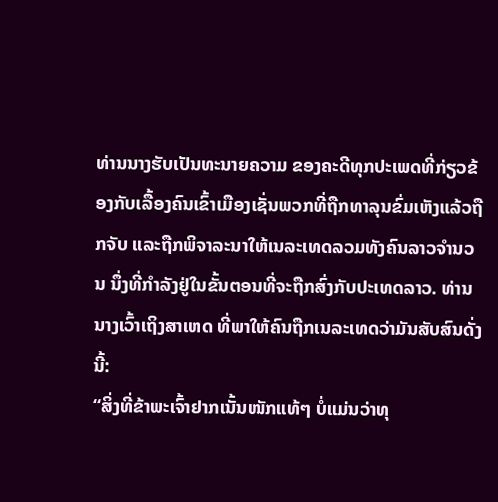ທ່ານນາງຮັບເປັນທະນາຍຄວາມ ຂອງຄະດີທຸກປະເພດທີ່ກ່ຽວຂ້ອງກັບເລື້ອງຄົນເຂົ້າເມືອງເຊັ່ນພວກທີ່ຖືກທາລຸນຂົ່ມເຫັງແລ້ວຖືກຈັບ ແລະຖືກພິຈາລະນາໃຫ້ເນລະເທດລວມທັງຄົນລາວຈໍານວນ ນຶ່ງທີ່ກໍາລັງຢູ່ໃນຂັ້ນຕອນທີ່ຈະຖືກສົ່ງກັບປະເທດລາວ. ທ່ານນາງເວົ້າເຖິງສາເຫດ ທີ່ພາໃຫ້ຄົນຖືກເນລະເທດວ່າມັນສັບສົນດັ່ງນີ້:
“ສິ່ງທີ່ຂ້າພະເຈົ້າຢາກເນັ້ນໜັກແທ້ໆ ບໍ່ແມ່ນວ່າທຸ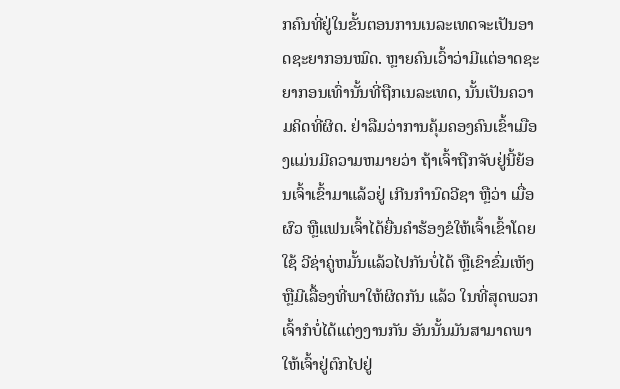ກຄົນທີ່ຢູ່ໃນຂັ້ນຕອນການເນລະເທດຈະເປັນອາດຊະຍາກອນໝົດ. ຫຼາຍຄົນເວົ້າວ່າມີແຕ່ອາດຊະຍາກອນເທົ່ານັ້ນທີ່ຖືກເນລະເທດ, ນັ້ນເປັນຄວາມຄິດທີ່ຜິດ. ຢ່າລືມວ່າການຄຸ້ມຄອງຄົນເຂົ້າເມືອງແມ່ນມີຄວາມຫມາຍວ່າ ຖ້າເຈົ້າຖືກຈັບຢູ່ນີ້ຍ້ອນເຈົ້າເຂົ້າມາແລ້ວຢູ່ ເກີນກໍານົດວີຊາ ຫຼືວ່າ ເມື່ອຜົວ ຫຼືແຟນເຈົ້າໄດ້ຍື່ນຄໍາຮ້ອງຂໍໃຫ້ເຈົ້າເຂົ້າໂດຍໃຊ້ ວີຊ່າຄູ່ຫມັ້ນແລ້ວໄປກັນບໍ່ໄດ້ ຫຼືເຂົາຂົ່ມເຫັງ ຫຼືມີເລື້ອງທີ່ພາໃຫ້ຜິດກັນ ແລ້ວ ໃນທີ່ສຸດພວກເຈົ້າກໍບໍ່ໄດ້ແຕ່ງງານກັນ ອັນນັ້ນມັນສາມາດພາໃຫ້ເຈົ້າຢູ່ຕົກໄປຢູ່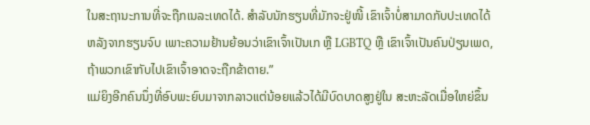ໃນສະຖານະການທີ່ຈະຖືກເນລະເທດໄດ້. ສຳລັບນັກຮຽນທີ່ມັກຈະຢູ່ໜີ້ ເຂົາເຈົ້າບໍ່ສາມາດກັບປະເທດໄດ້ຫລັງຈາກຮຽນຈົບ ເພາະຄວາມຢ້ານຍ້ອນວ່າເຂົາເຈົ້າເປັນເກ ຫຼື LGBTQ ຫຼື ເຂົາເຈົ້າເປັນຄົນປ່ຽນເພດ, ຖ້າພວກເຂົາກັບໄປເຂົາເຈົ້າອາດຈະຖືກຂ້າຕາຍ.”
ແມ່ຍິງອີກຄົນນຶ່ງທີ່ອົບພະຍົບມາຈາກລາວແຕ່ນ້ອຍແລ້ວໄດ້ມີບົດບາດສູງຢູ່ໃນ ສະຫະລັດເມື່ອໃຫຍ່ຂຶ້ນ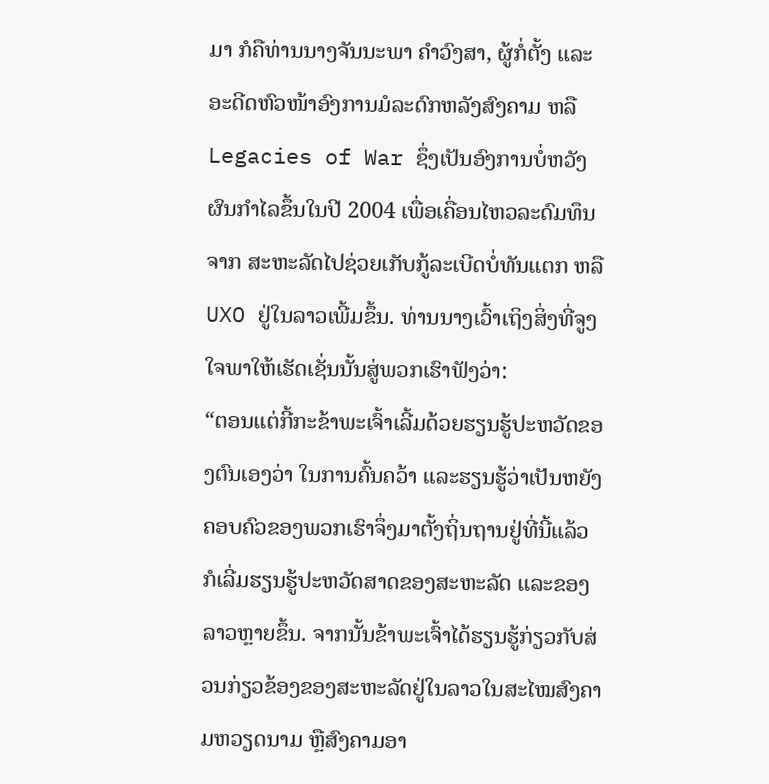ມາ ກໍຄືທ່ານນາງຈັນນະພາ ຄໍາວົງສາ, ຜູ້ກໍ່ຕັ້ງ ແລະ ອະດີດຫົວໜ້າອົງການມໍລະດົກຫລັງສົງຄາມ ຫລື Legacies of War ຊຶ່ງເປັນອົງການບໍ່ຫວັງຜົນກໍາໄລຂຶ້ນໃນປີ 2004 ເພື່ອເຄື່ອນໄຫວລະດົມທຶນຈາກ ສະຫະລັດໄປຊ່ວຍເກັບກູ້ລະເບີດບໍ່ທັນແຕກ ຫລື UXO ຢູ່ໃນລາວເພີ້ມຂຶ້ນ. ທ່ານນາງເວົ້າເຖິງສິ່ງທີ່ຈູງໃຈພາໃຫ້ເຮັດເຊັ່ນນັ້ນສູ່ພວກເຮົາຟັງວ່າ:
“ຕອນແຕ່ກີ້ກະຂ້າພະເຈົ້າເລີ້ມດ້ວຍຮຽນຮູ້ປະຫວັດຂອງຕົນເອງວ່າ ໃນການຄົ້ນຄວ້າ ແລະຮຽນຮູ້ວ່າເປັນຫຍັງຄອບຄົວຂອງພວກເຮົາຈຶ່ງມາຕັ້ງຖິ່ນຖານຢູ່ທີ່ນີ້ແລ້ວ ກໍເລີ່ມຮຽນຮູ້ປະຫວັດສາດຂອງສະຫະລັດ ແລະຂອງລາວຫຼາຍຂຶ້ນ. ຈາກນັ້ນຂ້າພະເຈົ້າໄດ້ຮຽນຮູ້ກ່ຽວກັບສ່ວນກ່ຽວຂ້ອງຂອງສະຫະລັດຢູ່ໃນລາວໃນສະໄໝສົງຄາມຫວຽດນາມ ຫຼືສົງຄາມອາ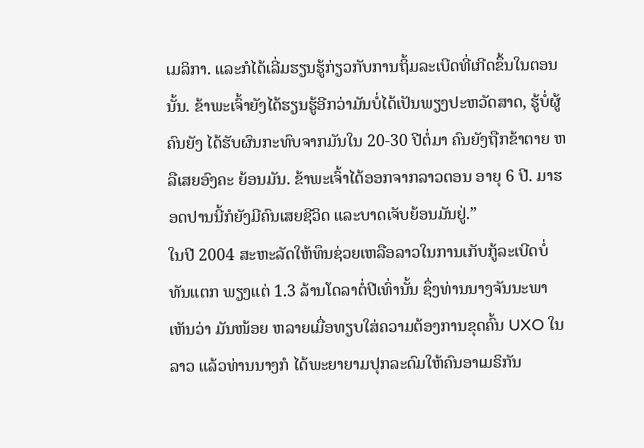ເມລິກາ. ແລະກໍໄດ້ເລີ່ມຮຽນຮູ້ກ່ຽວກັບການຖິ້ມລະເບີດທີ່ເກີດຂຶ້ນໃນຕອນນັ້ນ. ຂ້າພະເຈົ້າຍັງໄດ້ຮຽນຮູ້ອີກວ່າມັນບໍ່ໄດ້ເປັນພຽງປະຫວັດສາດ, ຮູ້ບໍ່ຜູ້ຄົນຍັງ ໄດ້ຮັບຜົນກະທົບຈາກມັນໃນ 20-30 ປີຕໍ່ມາ ຄົນຍັງຖືກຂ້າຕາຍ ຫລືເສຍອົງຄະ ຍ້ອນມັນ. ຂ້າພະເຈົ້າໄດ້ອອກຈາກລາວຕອນ ອາຍຸ 6 ປີ. ມາຮອດປານນີ້ກໍຍັງມີຄົນເສຍຊີວິດ ແລະບາດເຈັບຍ້ອນມັນຢູ່.”
ໃນປີ 2004 ສະຫະລັດໃຫ້ທຶນຊ່ວຍເຫລືອລາວໃນການເກັບກູ້ລະເບີດບໍ່ທັນແຕກ ພຽງແຕ່ 1.3 ລ້ານໂດລາຕໍ່ປີເທົ່ານັ້ນ ຊຶ່ງທ່ານນາງຈັນນະພາເຫັນວ່າ ມັນໜ້ອຍ ຫລາຍເມື່ອທຽບໃສ່ຄວາມຕ້ອງການຂຸດຄົ້ນ UXO ໃນລາວ ແລ້ວທ່ານນາງກໍ ໄດ້ພະຍາຍາມປຸກລະດົມໃຫ້ຄົນອາເມຣິກັນ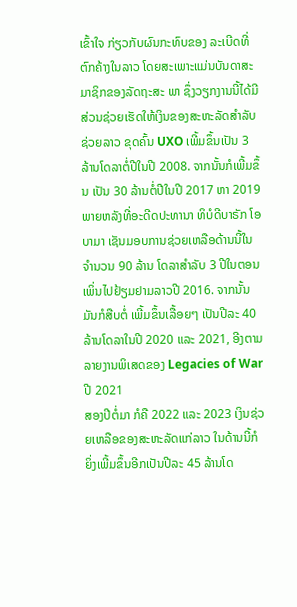ເຂົ້າໃຈ ກ່ຽວກັບຜົນກະທົບຂອງ ລະເບີດທີ່ຕົກຄ້າງໃນລາວ ໂດຍສະເພາະແມ່ນບັນດາສະມາຊິກຂອງລັດຖະສະ ພາ ຊຶ່ງວຽກງານນີ້ໄດ້ມີສ່ວນຊ່ວຍເຮັດໃຫ້ເງິນຂອງສະຫະລັດສໍາລັບຊ່ວຍລາວ ຂຸດຄົ້ນ UXO ເພີ້ມຂຶ້ນເປັນ 3 ລ້ານໂດລາຕໍ່ປີໃນປີ 2008. ຈາກນັ້ນກໍເພີ້ມຂຶ້ນ ເປັນ 30 ລ້ານຕໍ່ປີໃນປີ 2017 ຫາ 2019 ພາຍຫລັງທີ່ອະດີດປະທານາ ທິບໍດີບາຣັກ ໂອບາມາ ເຊັນມອບການຊ່ວຍເຫລືອດ້ານນີ້ໃນຈໍານວນ 90 ລ້ານ ໂດລາສໍາລັບ 3 ປີໃນຕອນເພິ່ນໄປຢ້ຽມຢາມລາວປີ 2016. ຈາກນັ້ນ ມັນກໍສືບຕໍ່ ເພີ້ມຂຶ້ນເລື້ອຍໆ ເປັນປີລະ 40 ລ້ານໂດລາໃນປີ 2020 ແລະ 2021, ອີງຕາມ ລາຍງານພິເສດຂອງ Legacies of War ປີ 2021
ສອງປີຕໍ່ມາ ກໍຄື 2022 ແລະ 2023 ເງິນຊ່ວຍເຫລືອຂອງສະຫະລັດແກ່ລາວ ໃນດ້ານນີ້ກໍຍິ່ງເພີ້ມຂຶ້ນອີກເປັນປີລະ 45 ລ້ານໂດ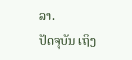ລາ.
ປັດຈຸບັນ ເຖິງ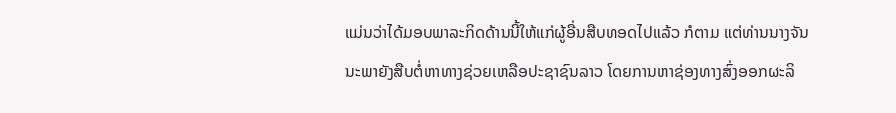ແມ່ນວ່າໄດ້ມອບພາລະກິດດ້ານນີ້ໃຫ້ແກ່ຜູ້ອື່ນສືບທອດໄປແລ້ວ ກໍຕາມ ແຕ່ທ່ານນາງຈັນນະພາຍັງສືບຕໍ່ຫາທາງຊ່ວຍເຫລືອປະຊາຊົນລາວ ໂດຍການຫາຊ່ອງທາງສົ່ງອອກຜະລິ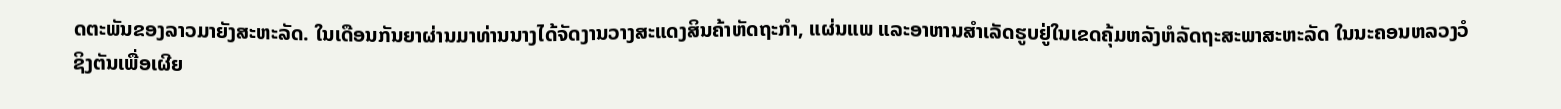ດຕະພັນຂອງລາວມາຍັງສະຫະລັດ. ໃນເດືອນກັນຍາຜ່ານມາທ່ານນາງໄດ້ຈັດງານວາງສະແດງສິນຄ້າຫັດຖະກໍາ, ແຜ່ນແພ ແລະອາຫານສໍາເລັດຮູບຢູ່ໃນເຂດຄຸ້ມຫລັງຫໍລັດຖະສະພາສະຫະລັດ ໃນນະຄອນຫລວງວໍຊິງຕັນເພື່ອເຜີຍ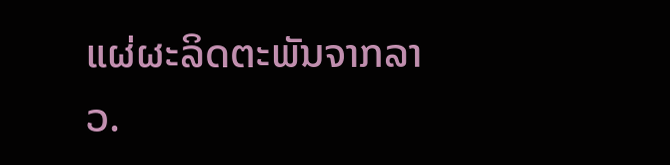ແຜ່ຜະລິດຕະພັນຈາກລາວ.